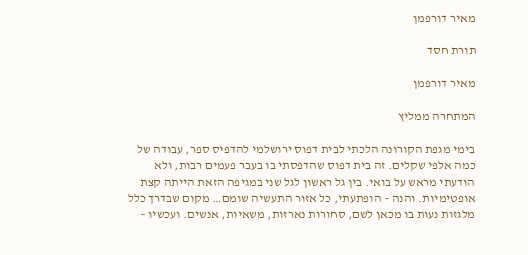מאיר דורפמן

תורת חסד

מאיר דורפמן

המתחרה ממליץ

בימי מגפת הקורונה הלכתי לבית דפוס ירושלמי להדפיס ספר, עבודה של כמה אלפי שקלים. זה בית דפוס שהדפסתי בו בעבר פעמים רבות, ולא הודעתי מראש על בואי. בין גל ראשון לגל שני במגיפה הזאת הייתה קצת אופטימיות. והנה – הופתעתי, כל אזור התעשיה שומם… מקום שבדרך כלל מלגזות נעות בו מכאן לשם, סחורות נארזות, משאיות, אנשים. ועכשיו –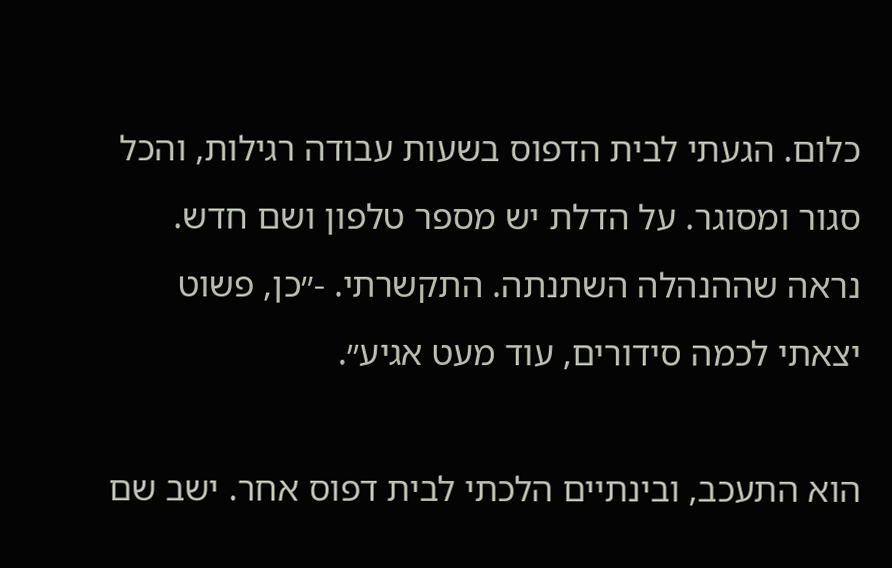כלום. הגעתי לבית הדפוס בשעות עבודה רגילות, והכל סגור ומסוגר. על הדלת יש מספר טלפון ושם חדש. נראה שההנהלה השתנתה. התקשרתי. -״כן, פשוט יצאתי לכמה סידורים, עוד מעט אגיע״.

הוא התעכב, ובינתיים הלכתי לבית דפוס אחר. ישב שם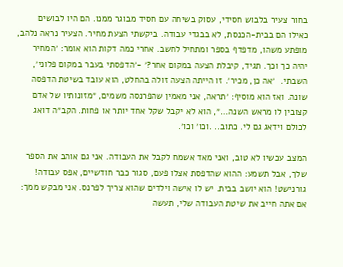בחור צעיר בלבוש חסידי, עסוק בשיחה עם חסיד מבוגר ממנו. הם היו לבושים כאילו הם בבית-הכנסת, לא בבגדי עבודה. ביקשתי הצעת מחיר. הצעיר נראה נלהב, מופתע משהו, מדפדף בספר ומתחיל לחשב. אחרי כמה דקות הוא אומר: ׳המחיר יהיה כך וכך. תגיד, קיבלת הצעה במקום אחר?׳ -׳הדפסתי בעבר במקום פלוני׳, השבתי.  ׳אה כן, מכיר׳. זו הייתה הצעה זולה בהחלט, הוא עובד בשיטת הדפסה שונה. ואז הוא מוסיף: ׳תראה, אני מאמין שהפרנסה משמים, ״מזונותיו של אדם קצובין לו מראש השנה…״, הוא לא יקבל שקל אחד יותר או פחות. הקב״ה דואג לכולם וידאג גם לי. כתוב.. .וכו׳ וכו׳.

המצב עכשיו לא טוב, ואני מאד אשמח לקבל את העבודה. אני גם אוהב את הספר שלך, אבל תשמע: ההוא שהדפסת אצלו פעם, סגור כבר חודשיים, אפס עבודה! גורנישט! הוא יושב בבית. יש לו אישה וילדים שהוא צריך לפרנס. אני מבקש ממך: אם אתה חייב את שיטת העבודה שלי, תעשה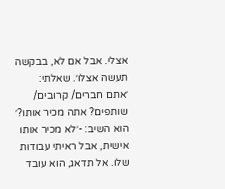אצלי. אבל אם לא, בבקשה תעשה אצלו׳. שאלתי: ׳אתם חברים/ קרובים/ שותפים? אתה מכיר אותו?׳  הוא השיב: -׳לא מכיר אותו אישית, אבל ראיתי עבודות שלו. אל תדאג, הוא עובד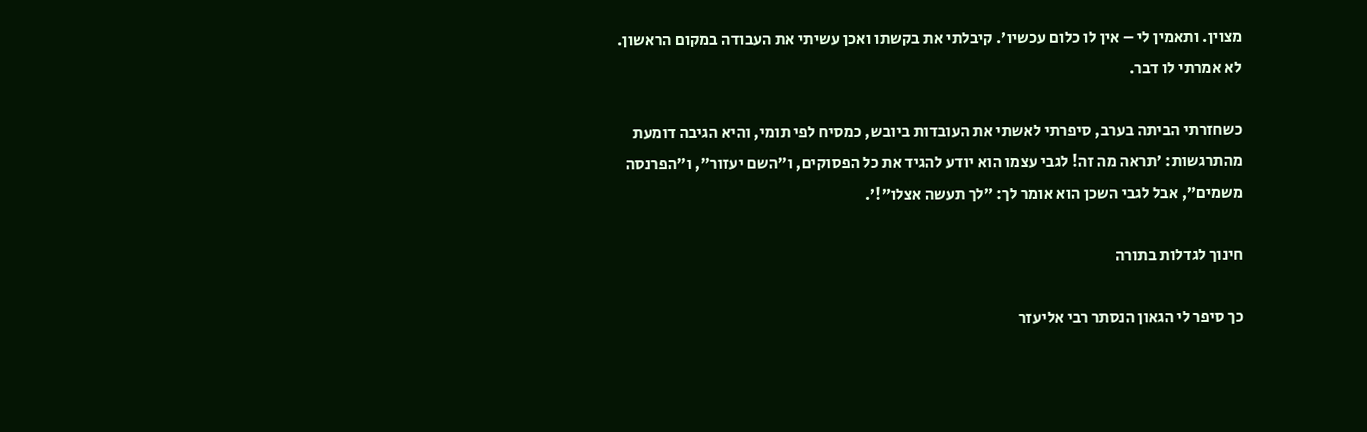מצוין. ותאמין לי – אין לו כלום עכשיו׳. קיבלתי את בקשתו ואכן עשיתי את העבודה במקום הראשון. לא אמרתי לו דבר.

כשחזרתי הביתה בערב, סיפרתי לאשתי את העובדות ביובש, כמסיח לפי תומי, והיא הגיבה דומעת מהתרגשות: ׳תראה מה זה! לגבי עצמו הוא יודע להגיד את כל הפסוקים, ו״השם יעזור״, ו״הפרנסה משמים״, אבל לגבי השכן הוא אומר לך: ״לך תעשה אצלו״!׳.

חינוך לגדלות בתורה

כך סיפר לי הגאון הנסתר רבי אליעזר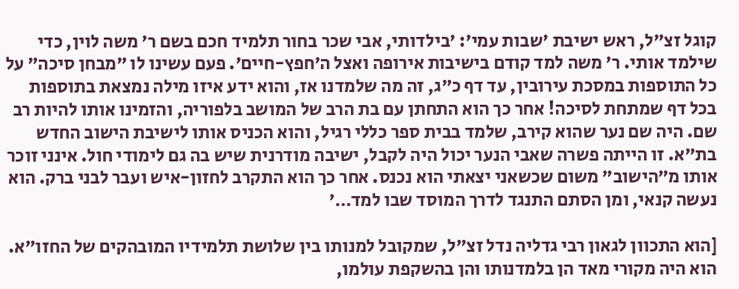קוגל זצ״ל, ראש ישיבת ׳שבות עמי׳: ׳בילדותי, אבי שכר בחור תלמיד חכם בשם ר׳ משה לוין, כדי שילמד אותי. ר׳ משה למד קודם בישיבות אירופה ואצל ה׳חפץ-חיים׳. פעם עשינו לו ״מבחן סיכה״ על כל התוספות במסכת עירובין, עד דף כ״ג, זה מה שלמדנו אז, והוא ידע איזו מילה נמצאת בתוספות בכל דף שמתחת לסיכה! אחר כך הוא התחתן עם בת הרב של המושב בלפוריה, והזמינו אותו להיות רב שם. היה שם נער שהוא קירב, שלמד בבית ספר כללי רגיל, והוא הכניס אותו לישיבת הישוב החדש בת״א. זו הייתה פשרה שאבי הנער יכול היה לקבל, ישיבה מודרנית שיש בה גם לימודי חול. אינני זוכר אותו מ״הישוב״ משום שכשאני יצאתי הוא נכנס. אחר כך הוא התקרב לחזון-איש ועבר לבני ברק. הוא נעשה קנאי, ומן הסתם התנגד לדרך המוסד שבו למד…׳

[הוא התכוון לגאון רבי גדליה נדל זצ״ל, שמקובל למנותו בין שלושת תלמידיו המובהקים של החזו״א. הוא היה מקורי מאד הן בלמדנותו והן בהשקפת עולמו,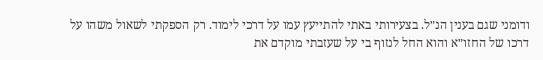ודומני שגם בענין הנ״ל. בצעירותי באתי להתייעץ עמו על דרכי לימוד. רק הספקתי לשאול משהו על דרכו של החזו״א והוא החל לנזוף בי על שעזבתי מוקדם את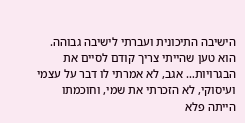הישיבה התיכונית ועברתי לישיבה גבוהה. הוא טען שהייתי צריך קודם לסיים את הבגרויות… אגב, לא אמרתי לו דבר על עצמי ועיסוקי, לא הזכרתי את שמי, וחוכמתו הייתה פלא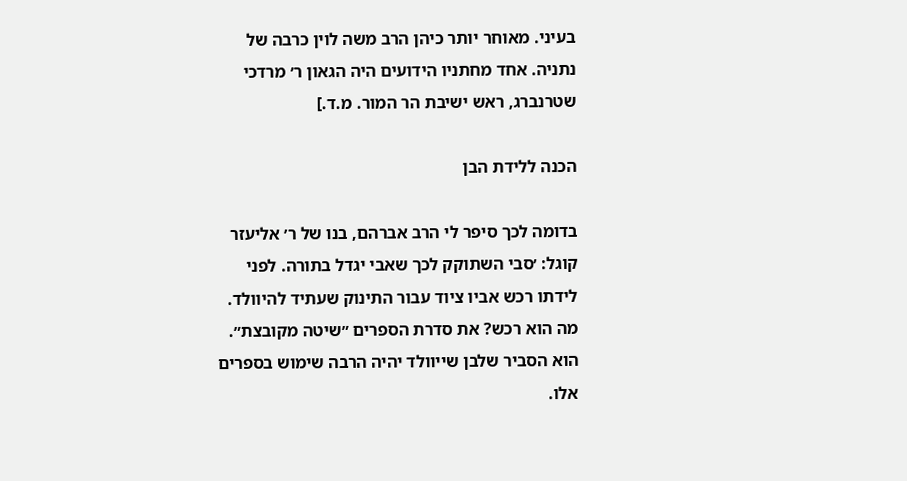בעיני. מאוחר יותר כיהן הרב משה לוין כרבה של נתניה. אחד מחתניו הידועים היה הגאון ר׳ מרדכי שטרנברג, ראש ישיבת הר המור. מ.ד.]

הכנה ללידת הבן

בדומה לכך סיפר לי הרב אברהם, בנו של ר׳ אליעזר קוגל: ׳סבי השתוקק לכך שאבי יגדל בתורה. לפני לידתו רכש אביו ציוד עבור התינוק שעתיד להיוולד. מה הוא רכש? את סדרת הספרים ״שיטה מקובצת״. הוא הסביר שלבן שייוולד יהיה הרבה שימוש בספרים אלו.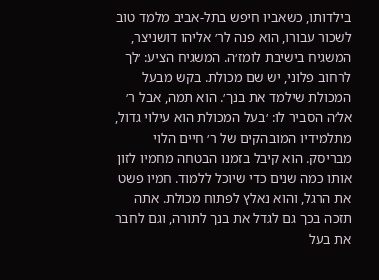בילדותו, כשאביו חיפש בתל-אביב מלמד טוב לשכור עבורו, הוא פנה לר׳ אליהו דושניצר, המשגיח בישיבת לומז׳ה. המשגיח הציע: ׳לך לרחוב פלוני, יש שם מכולת. בקש מבעל המכולת שילמד את בנך׳. הוא תמה, אבל ר׳ אל׳ה הסביר לו: ׳בעל המכולת הוא עילוי גדול, מתלמידיו המובהקים של ר׳ חיים הלוי מבריסק. הוא קיבל בזמנו הבטחה מחמיו לזון אותו כמה שנים כדי שיוכל ללמוד. חמיו פשט את הרגל, והוא נאלץ לפתוח מכולת. אתה תזכה בכך גם לגדל את בנך לתורה, וגם לחבר את בעל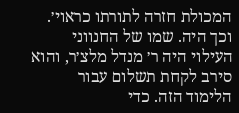המכולת חזרה לתורתו כראוי׳. וכך היה. שמו של החנווני העילוי היה ר׳ מנדל מלצ׳ר, והוא סירב לקחת תשלום עבור הלימוד הזה. כדי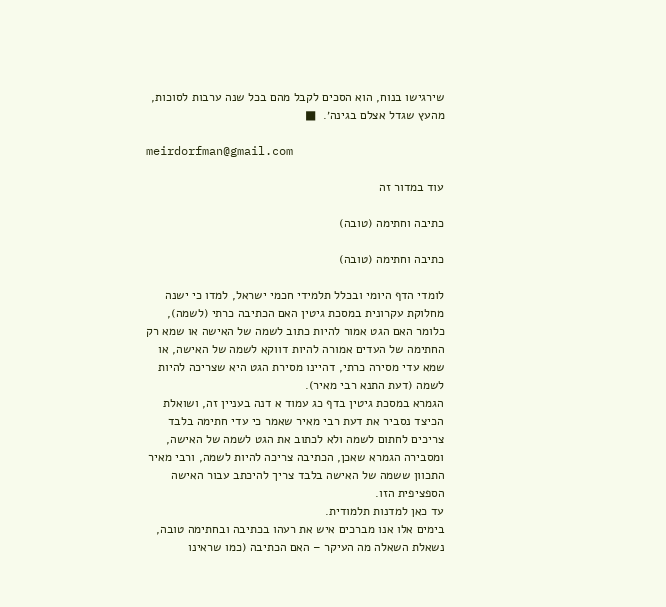שירגישו בנוח, הוא הסכים לקבל מהם בכל שנה ערבות לסוכות, מהעץ שגדל אצלם בגינה׳.  ■

meirdorfman@gmail.com

עוד במדור זה

כתיבה וחתימה (טובה)

כתיבה וחתימה (טובה)

לומדי הדף היומי ובכלל תלמידי חכמי ישראל, למדו כי ישנה מחלוקת עקרונית במסכת גיטין האם הכתיבה כרתי (לשמה), כלומר האם הגט אמור להיות כתוב לשמה של האישה או שמא רק החתימה של העדים אמורה להיות דווקא לשמה של האישה, או שמא עדי מסירה כרתי, דהיינו מסירת הגט היא שצריכה להיות לשמה (דעת התנא רבי מאיר).
הגמרא במסכת גיטין בדף כג עמוד א דנה בעניין זה, ושואלת הכיצד נסביר את דעת רבי מאיר שאמר כי עדי חתימה בלבד צריכים לחתום לשמה ולא לכתוב את הגט לשמה של האישה, ומסבירה הגמרא שאכן, הכתיבה צריכה להיות לשמה, ורבי מאיר התכוון ששמה של האישה בלבד צריך להיכתב עבור האישה הספציפית הזו.
עד כאן למדנות תלמודית.
בימים אלו אנו מברכים איש את רעהו בכתיבה ובחתימה טובה, נשאלת השאלה מה העיקר – האם הכתיבה (כמו שראינו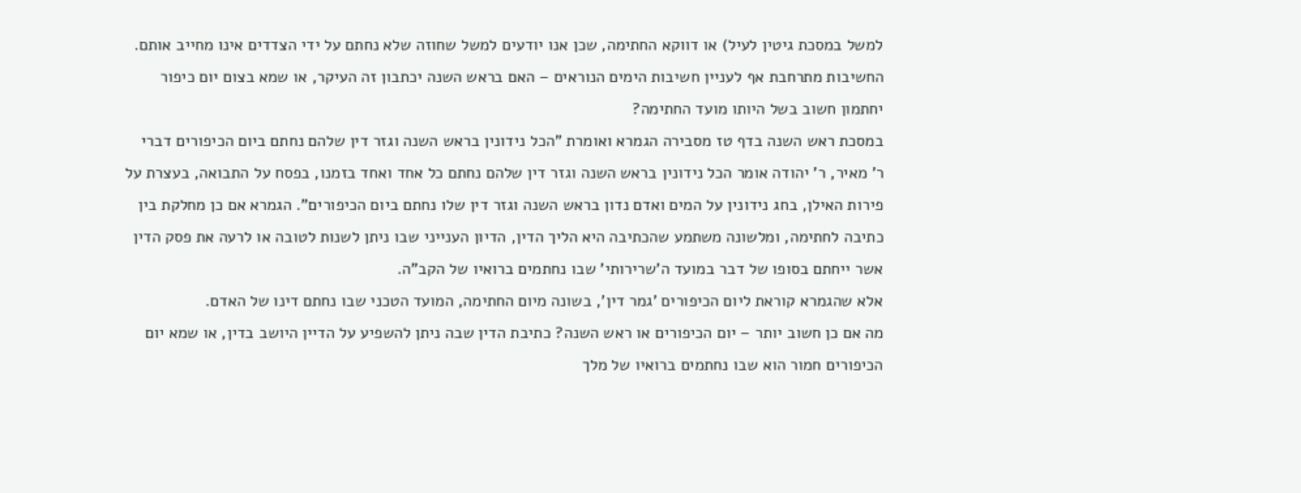למשל במסכת גיטין לעיל) או דווקא החתימה, שכן אנו יודעים למשל שחוזה שלא נחתם על ידי הצדדים אינו מחייב אותם. החשיבות מתרחבת אף לעניין חשיבות הימים הנוראים – האם בראש השנה יכתבון זה העיקר, או שמא בצום יום כיפור יחתמון חשוב בשל היותו מועד החתימה?
במסכת ראש השנה בדף טז מסבירה הגמרא ואומרת "הכל נידונין בראש השנה וגזר דין שלהם נחתם ביום הכיפורים דברי ר' מאיר, ר' יהודה אומר הכל נידונין בראש השנה וגזר דין שלהם נחתם כל אחד ואחד בזמנו, בפסח על התבואה, בעצרת על פירות האילן, בחג נידונין על המים ואדם נדון בראש השנה וגזר דין שלו נחתם ביום הכיפורים". הגמרא אם כן מחלקת בין כתיבה לחתימה, ומלשונה משתמע שהכתיבה היא הליך הדין, הדיון הענייני שבו ניתן לשנות לטובה או לרעה את פסק הדין אשר ייחתם בסופו של דבר במועד ה'שרירותי' שבו נחתמים ברואיו של הקב"ה.
אלא שהגמרא קוראת ליום הכיפורים 'גמר דין', בשונה מיום החתימה, המועד הטכני שבו נחתם דינו של האדם.
מה אם כן חשוב יותר – יום הכיפורים או ראש השנה? כתיבת הדין שבה ניתן להשפיע על הדיין היושב בדין, או שמא יום הכיפורים חמור הוא שבו נחתמים ברואיו של מלך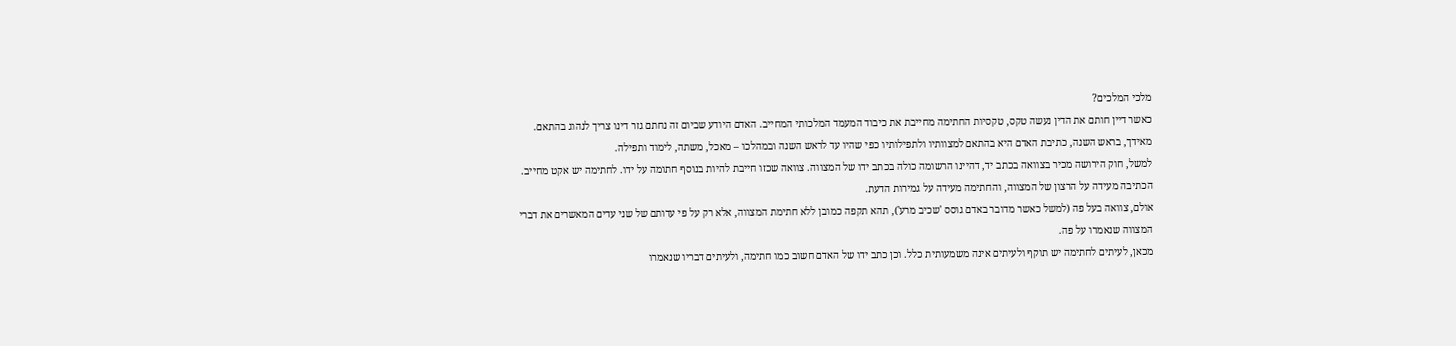מלכי המלכים?
כאשר דיין חותם את הדין נעשה טקס, טקסיות החתימה מחייבת את כיבוד המעמד המלכותי המחייב. האדם היודע שביום זה נחתם גזר דינו צריך לנהוג בהתאם. מאידך, בראש השנה, כתיבת האדם היא בהתאם למצוותיו ולתפילותיו כפי שהיו עד לראש השנה ובמהלכו – מאכל, משתה, לימוד ותפילה.
למשל, חוק הירושה מכיר בצוואה בכתב יד, דהיינו הרשומה כולה בכתב ידו של המצווה. צוואה שכזו חייבת להיות בנוסף חתומה על ידו. לחתימה יש אקט מחייב. הכתיבה מעידה על הרצון של המצווה, והחתימה מעידה על גמירות הדעת.
אולם, צוואה בעל פה (למשל כאשר מדובר באדם גוסס 'שכיב מרע'), תהא תקפה כמובן ללא חתימת המצווה, אלא רק על פי עדותם של שני עדים המאשרים את דברי המצווה שנאמרו על פה.
מכאן, לעיתים לחתימה יש תוקף ולעיתים אינה משמעותית כלל. וכן כתב ידו של האדם חשוב כמו חתימה, ולעיתים דבריו שנאמרו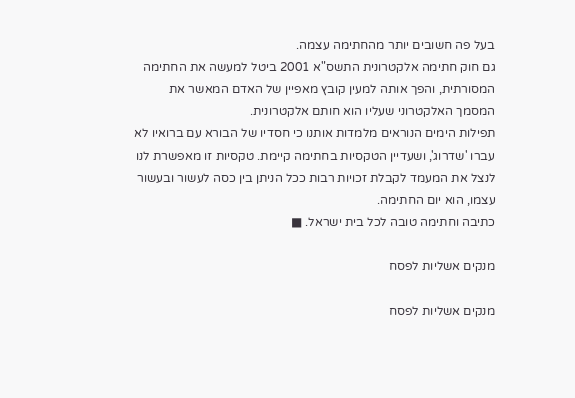בעל פה חשובים יותר מהחתימה עצמה.
גם חוק חתימה אלקטרונית התשס"א 2001 ביטל למעשה את החתימה המסורתית, והפך אותה למעין קובץ מאפיין של האדם המאשר את המסמך האלקטרוני שעליו הוא חותם אלקטרונית.
תפילות הימים הנוראים מלמדות אותנו כי חסדיו של הבורא עם ברואיו לא עברו 'שדרוג', ושעדיין הטקסיות בחתימה קיימת. טקסיות זו מאפשרת לנו לנצל את המעמד לקבלת זכויות רבות ככל הניתן בין כסה לעשור ובעשור עצמו, הוא יום החתימה.
כתיבה וחתימה טובה לכל בית ישראל. ■

מנקים אשליות לפסח

מנקים אשליות לפסח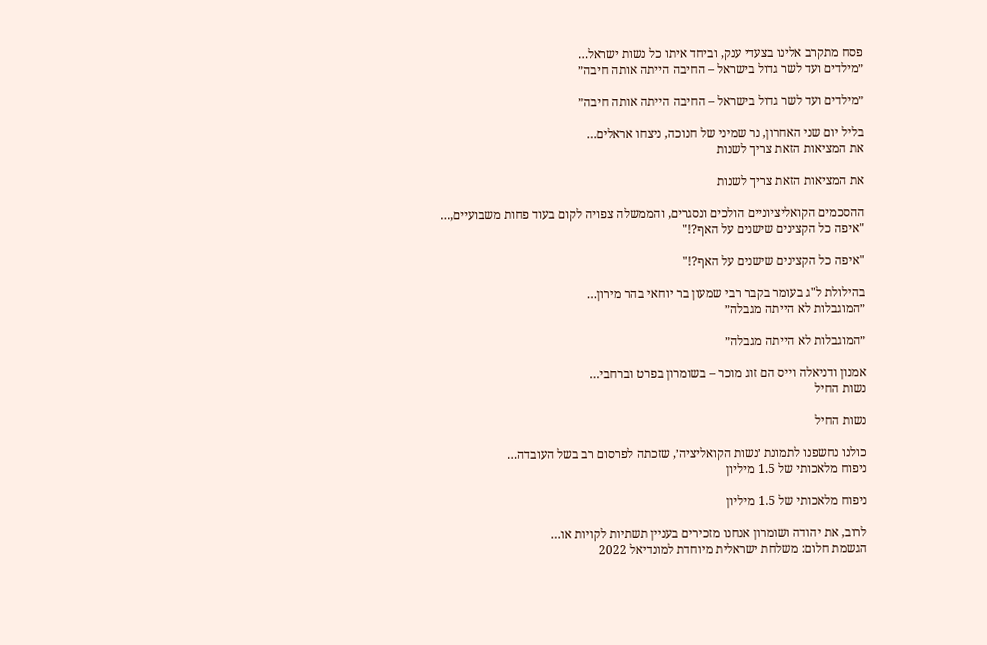פסח מתקרב אלינו בצעדי ענק, וביחד איתו כל נשות ישראל…
״מילדים ועד לשר גדול בישראל – החיבה הייתה אותה חיבה״

״מילדים ועד לשר גדול בישראל – החיבה הייתה אותה חיבה״

בליל יום שני האחרון, נר שמיני של חנוכה, ניצחו אראלים…
את המציאות הזאת צריך לשנות

את המציאות הזאת צריך לשנות

ההסכמים הקואליציוניים הולכים ונסגרים, והממשלה צפויה לקום בעוד פחות משבועיים,…
"איפה כל הקצינים שישנים על האף?!"

"איפה כל הקצינים שישנים על האף?!"

בהילולת ל"ג בעומר בקבר רבי שמעון בר יוחאי בהר מירון…
״המוגבלות לא הייתה מגבלה״

״המוגבלות לא הייתה מגבלה״

אמנון ודניאלה וייס הם זוג מוכר – בשומרון בפרט וברחבי…
נשות החיל

נשות החיל

כולנו נחשפנו לתמונת ׳נשות הקואליציה׳, שזכתה לפרסום רב בשל העובדה…
ניפוח מלאכותי של 1.5 מיליון

ניפוח מלאכותי של 1.5 מיליון

לרוב, את יהודה ושומרון אנחנו מזכירים בעניין תשתיות לקויות או…
הגשמת חלום: משלחת ישראלית מיוחדת למונדיאל 2022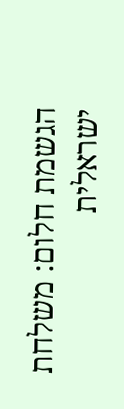הגשמת חלום: משלחת ישראלית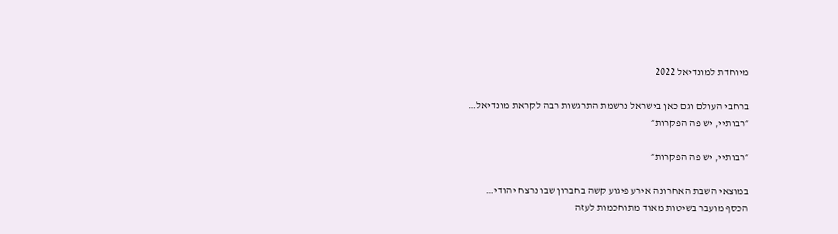מיוחדת למונדיאל 2022

ברחבי העולם וגם כאן בישראל נרשמת התרגשות רבה לקראת מונדיאל…
״רבותיי, יש פה הפקרות״

״רבותיי, יש פה הפקרות״

במוצאי השבת האחרונה אירע פיגוע קשה בחברון שבו נרצח יהודי…
הכסף מועבר בשיטות מאוד מתוחכמות לעזה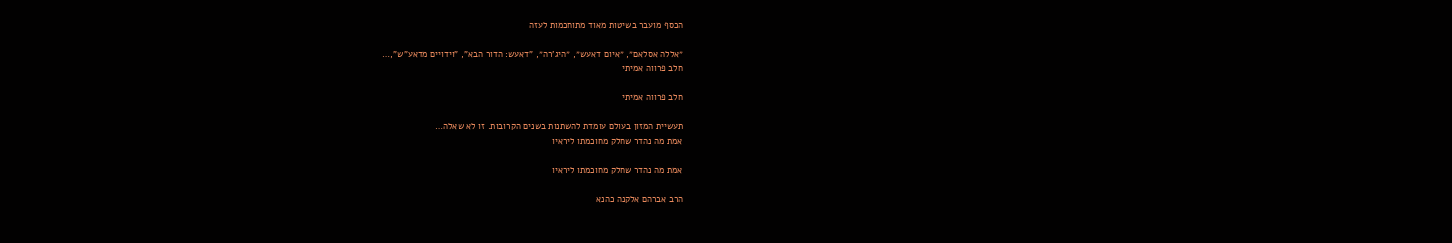הכסף מועבר בשיטות מאוד מתוחכמות לעזה

״אללה אסלאם״, ״איום דאעש״, ״היג’רה״, "דאעש: הדור הבא", "וידויים מדאע"ש",…
חלב פרווה אמיתי

חלב פרווה אמיתי

תעשיית המזון בעולם עומדת להשתנות בשנים הקרובות. זו לא שאלה…
אמת מה נהדר שחלק מחוכמתו ליראיו

אמת מה נהדר שחלק מחוכמתו ליראיו

הרב אברהם אלקנה כהנא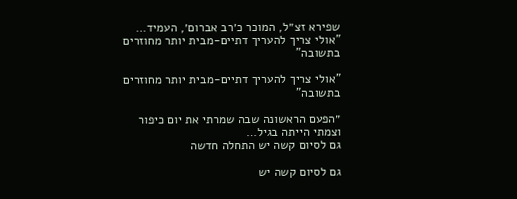שפירא זצ״ל, המוכר כ׳רב אברום׳, העמיד…
"אולי צריך להעריך דתיים-מבית יותר מחוזרים בתשובה"

"אולי צריך להעריך דתיים-מבית יותר מחוזרים בתשובה"

״הפעם הראשונה שבה שמרתי את יום כיפור וצמתי הייתה בגיל…
גם לסיום קשה יש התחלה חדשה

גם לסיום קשה יש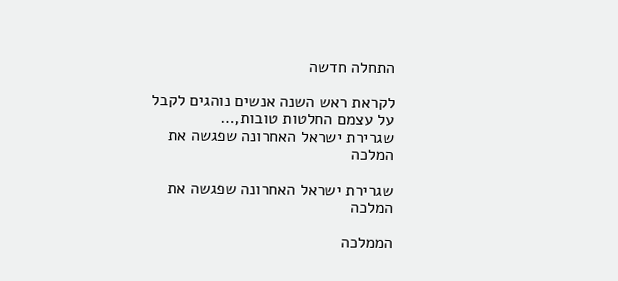התחלה חדשה

לקראת ראש השנה אנשים נוהגים לקבל על עצמם החלטות טובות,…
שגרירת ישראל האחרונה שפגשה את המלכה

שגרירת ישראל האחרונה שפגשה את המלכה

הממלכה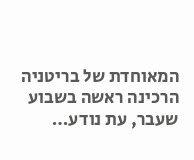המאוחדת של בריטניה הרכינה ראשה בשבוע שעבר, עת נודע…